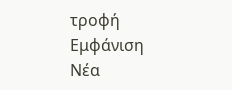τροφή
Εμφάνιση
Νέα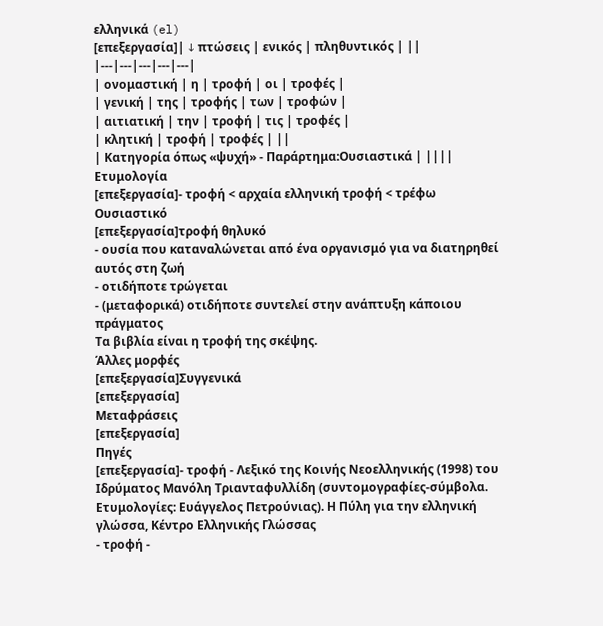ελληνικά (el)
[επεξεργασία]| ↓ πτώσεις | ενικός | πληθυντικός | ||
|---|---|---|---|---|
| ονομαστική | η | τροφή | οι | τροφές |
| γενική | της | τροφής | των | τροφών |
| αιτιατική | την | τροφή | τις | τροφές |
| κλητική | τροφή | τροφές | ||
| Κατηγορία όπως «ψυχή» - Παράρτημα:Ουσιαστικά | ||||
Ετυμολογία
[επεξεργασία]- τροφή < αρχαία ελληνική τροφή < τρέφω
Ουσιαστικό
[επεξεργασία]τροφή θηλυκό
- ουσία που καταναλώνεται από ένα οργανισμό για να διατηρηθεί αυτός στη ζωή
- οτιδήποτε τρώγεται
- (μεταφορικά) οτιδήποτε συντελεί στην ανάπτυξη κάποιου πράγματος
Τα βιβλία είναι η τροφή της σκέψης.
Άλλες μορφές
[επεξεργασία]Συγγενικά
[επεξεργασία]
Μεταφράσεις
[επεξεργασία]
Πηγές
[επεξεργασία]- τροφή - Λεξικό της Κοινής Νεοελληνικής (1998) του Ιδρύματος Μανόλη Τριανταφυλλίδη (συντομογραφίες-σύμβολα. Ετυμολογίες: Ευάγγελος Πετρούνιας). Η Πύλη για την ελληνική γλώσσα, Κέντρο Ελληνικής Γλώσσας
- τροφή -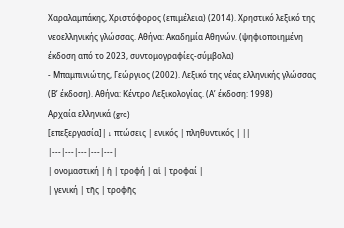Χαραλαμπάκης, Χριστόφορος (επιμέλεια) (2014). Χρηστικό λεξικό της νεοελληνικής γλώσσας. Αθήνα: Ακαδημία Αθηνών. (ψηφιοποιημένη έκδοση από το 2023, συντομογραφίες-σύμβολα)
- Μπαμπινιώτης, Γεώργιος (2002). Λεξικό της νέας ελληνικής γλώσσας (Βʹ έκδοση). Αθήνα: Κέντρο Λεξικολογίας. (Αʹ έκδοση: 1998)
Αρχαία ελληνικά (grc)
[επεξεργασία]| ↓ πτώσεις | ενικός | πληθυντικός | ||
|---|---|---|---|---|
| ονομαστική | ἡ | τροφή | αἱ | τροφαί |
| γενική | τῆς | τροφῆς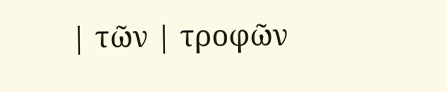| τῶν | τροφῶν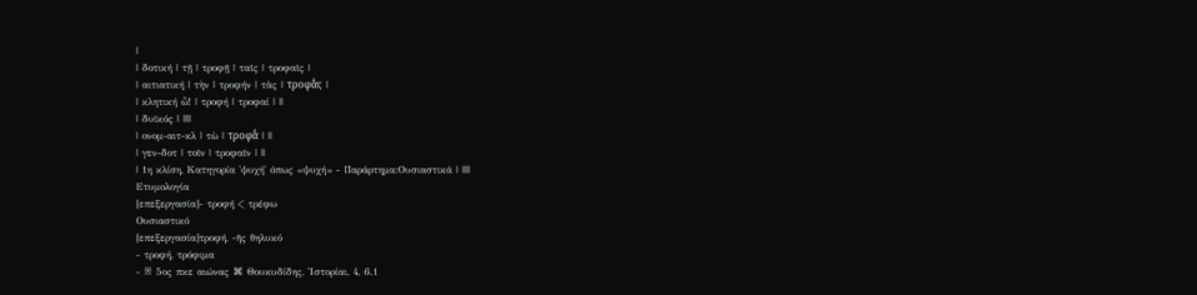|
| δοτική | τῇ | τροφῇ | ταῖς | τροφαῖς |
| αιτιατική | τὴν | τροφήν | τὰς | τροφᾱ́ς |
| κλητική ὦ! | τροφή | τροφαί | ||
| δυϊκός | ||||
| ονομ-αιτ-κλ | τὼ | τροφᾱ́ | ||
| γεν-δοτ | τοῖν | τροφαῖν | ||
| 1η κλίση, Κατηγορία 'ψυχή' όπως «ψυχή» - Παράρτημα:Ουσιαστικά | ||||
Ετυμολογία
[επεξεργασία]- τροφή < τρέφω
Ουσιαστικό
[επεξεργασία]τροφή, -ῆς θηλυκό
- τροφή, τρόφιμα
- ※ 5ος πκε αιώνας ⌘ Θουκυδίδης, Ἱστορίαι, 4, 6.1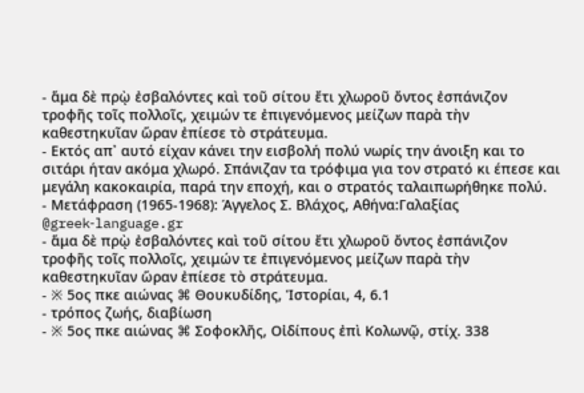- ἅμα δὲ πρῲ ἐσβαλόντες καὶ τοῦ σίτου ἔτι χλωροῦ ὄντος ἐσπάνιζον τροφῆς τοῖς πολλοῖς, χειμών τε ἐπιγενόμενος μείζων παρὰ τὴν καθεστηκυῖαν ὥραν ἐπίεσε τὸ στράτευμα.
- Εκτός απ᾽ αυτό είχαν κάνει την εισβολή πολύ νωρίς την άνοιξη και το σιτάρι ήταν ακόμα χλωρό. Σπάνιζαν τα τρόφιμα για τον στρατό κι έπεσε και μεγάλη κακοκαιρία, παρά την εποχή, και ο στρατός ταλαιπωρήθηκε πολύ.
- Μετάφραση (1965-1968): Άγγελος Σ. Βλάχος, Αθήνα:Γαλαξίας @greek‑language.gr
- ἅμα δὲ πρῲ ἐσβαλόντες καὶ τοῦ σίτου ἔτι χλωροῦ ὄντος ἐσπάνιζον τροφῆς τοῖς πολλοῖς, χειμών τε ἐπιγενόμενος μείζων παρὰ τὴν καθεστηκυῖαν ὥραν ἐπίεσε τὸ στράτευμα.
- ※ 5ος πκε αιώνας ⌘ Θουκυδίδης, Ἱστορίαι, 4, 6.1
- τρόπος ζωής, διαβίωση
- ※ 5ος πκε αιώνας ⌘ Σοφοκλῆς, Οἰδίπους ἐπὶ Κολωνῷ, στίχ. 338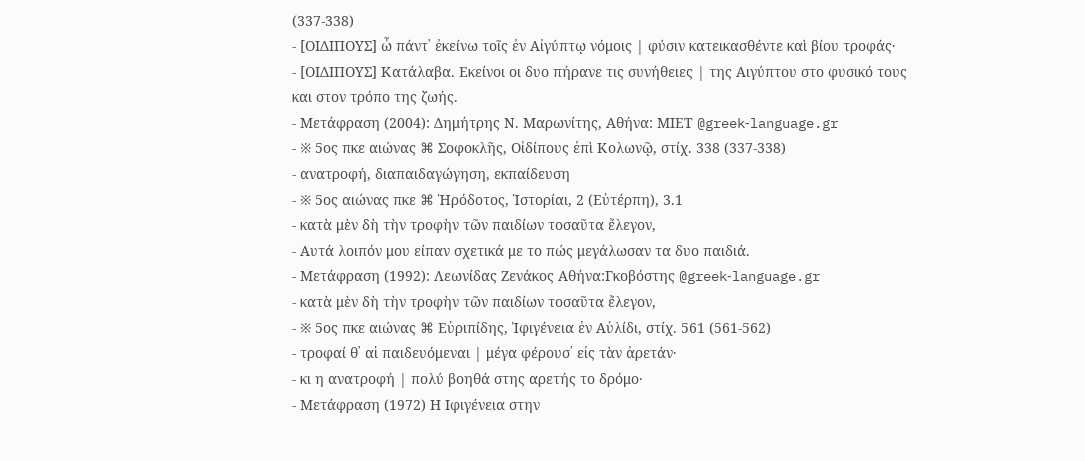(337-338)
- [ΟΙΔΙΠΟΥΣ] ὦ πάντ᾽ ἐκείνω τοῖς ἐν Αἰγύπτῳ νόμοις | φύσιν κατεικασθέντε καὶ βίου τροφάς·
- [ΟΙΔΙΠΟΥΣ] Κατάλαβα. Εκείνοι οι δυο πήρανε τις συνήθειες | της Αιγύπτου στο φυσικό τους και στον τρόπο της ζωής.
- Μετάφραση (2004): Δημήτρης Ν. Μαρωνίτης, Αθήνα: ΜΙΕΤ @greek‑language.gr
- ※ 5ος πκε αιώνας ⌘ Σοφοκλῆς, Οἰδίπους ἐπὶ Κολωνῷ, στίχ. 338 (337-338)
- ανατροφή, διαπαιδαγώγηση, εκπαίδευση
- ※ 5ος αιώνας πκε ⌘ Ἡρόδοτος, Ἱστορίαι, 2 (Εὐτέρπη), 3.1
- κατὰ μὲν δὴ τὴν τροφὴν τῶν παιδίων τοσαῦτα ἔλεγον,
- Αυτά λοιπόν μου είπαν σχετικά με το πώς μεγάλωσαν τα δυο παιδιά.
- Μετάφραση (1992): Λεωνίδας Ζενάκος Αθήνα:Γκοβόστης @greek‑language.gr
- κατὰ μὲν δὴ τὴν τροφὴν τῶν παιδίων τοσαῦτα ἔλεγον,
- ※ 5ος πκε αιώνας ⌘ Εὐριπίδης, Ἰφιγένεια ἐν Αὐλίδι, στίχ. 561 (561-562)
- τροφαί θ᾽ αἱ παιδευόμεναι | μέγα φέρουσ᾽ εἰς τὰν ἀρετάν·
- κι η ανατροφή | πολύ βοηθά στης αρετής το δρόμο·
- Μετάφραση (1972) Η Ιφιγένεια στην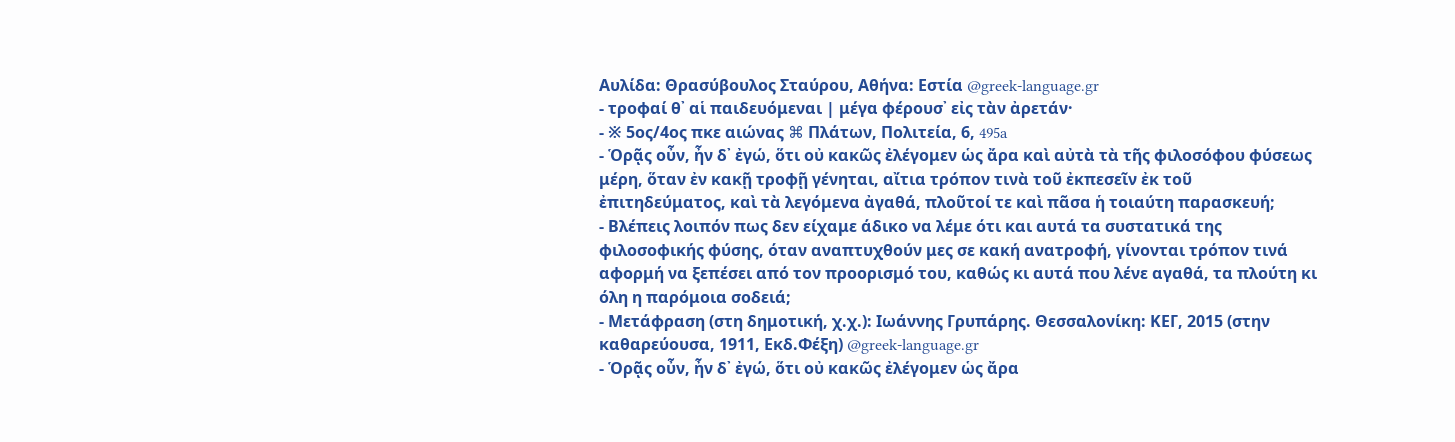Αυλίδα: Θρασύβουλος Σταύρου, Αθήνα: Εστία @greek‑language.gr
- τροφαί θ᾽ αἱ παιδευόμεναι | μέγα φέρουσ᾽ εἰς τὰν ἀρετάν·
- ※ 5ος/4ος πκε αιώνας ⌘ Πλάτων, Πολιτεία, 6, 495a
- Ὁρᾷς οὖν, ἦν δ᾽ ἐγώ, ὅτι οὐ κακῶς ἐλέγομεν ὡς ἄρα καὶ αὐτὰ τὰ τῆς φιλοσόφου φύσεως μέρη, ὅταν ἐν κακῇ τροφῇ γένηται, αἴτια τρόπον τινὰ τοῦ ἐκπεσεῖν ἐκ τοῦ ἐπιτηδεύματος, καὶ τὰ λεγόμενα ἀγαθά, πλοῦτοί τε καὶ πᾶσα ἡ τοιαύτη παρασκευή;
- Βλέπεις λοιπόν πως δεν είχαμε άδικο να λέμε ότι και αυτά τα συστατικά της φιλοσοφικής φύσης, όταν αναπτυχθούν μες σε κακή ανατροφή, γίνονται τρόπον τινά αφορμή να ξεπέσει από τον προορισμό του, καθώς κι αυτά που λένε αγαθά, τα πλούτη κι όλη η παρόμοια σοδειά;
- Μετάφραση (στη δημοτική, χ.χ.): Ιωάννης Γρυπάρης. Θεσσαλονίκη: ΚΕΓ, 2015 (στην καθαρεύουσα, 1911, Εκδ.Φέξη) @greek‑language.gr
- Ὁρᾷς οὖν, ἦν δ᾽ ἐγώ, ὅτι οὐ κακῶς ἐλέγομεν ὡς ἄρα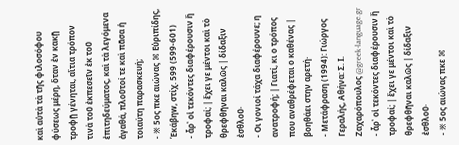καὶ αὐτὰ τὰ τῆς φιλοσόφου φύσεως μέρη, ὅταν ἐν κακῇ τροφῇ γένηται, αἴτια τρόπον τινὰ τοῦ ἐκπεσεῖν ἐκ τοῦ ἐπιτηδεύματος, καὶ τὰ λεγόμενα ἀγαθά, πλοῦτοί τε καὶ πᾶσα ἡ τοιαύτη παρασκευή;
- ※ 5ος πκε αιώνας ⌘ Εὐριπίδης, Ἑκάβηw, στίχ. 599 (599-601)
- ἆρ᾽ οἱ τεκόντες διαφέρουσιν ἢ τροφαί; | ἔχει γε μέντοι καὶ τὸ θρεφθῆναι καλῶς | δίδαξιν ἐσθλοῦ·
- Οι γονιοί τάχα διαφέρουνε; η ανατροφή; | Γιατί, κι ο τρόπος που αναθρέφεται ο καθένας | βοηθάει στην αρετή·
- Μετάφραση (1994): Γιώργος Γεραλής, Αθήνα: Σ. Ι. Ζαχαρόπουλος @greek‑language.gr
- ἆρ᾽ οἱ τεκόντες διαφέρουσιν ἢ τροφαί; | ἔχει γε μέντοι καὶ τὸ θρεφθῆναι καλῶς | δίδαξιν ἐσθλοῦ·
- ※ 5ος αιώνας πκε ⌘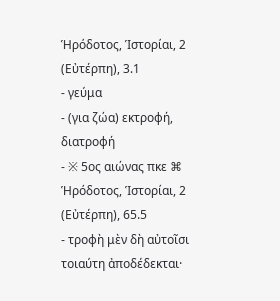Ἡρόδοτος, Ἱστορίαι, 2 (Εὐτέρπη), 3.1
- γεύμα
- (για ζώα) εκτροφή, διατροφή
- ※ 5ος αιώνας πκε ⌘ Ἡρόδοτος, Ἱστορίαι, 2 (Εὐτέρπη), 65.5
- τροφὴ μὲν δὴ αὐτοῖσι τοιαύτη ἀποδέδεκται·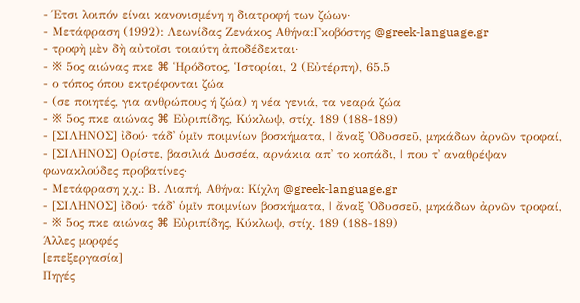- Έτσι λοιπόν είναι κανονισμένη η διατροφή των ζώων·
- Μετάφραση (1992): Λεωνίδας Ζενάκος Αθήνα:Γκοβόστης @greek‑language.gr
- τροφὴ μὲν δὴ αὐτοῖσι τοιαύτη ἀποδέδεκται·
- ※ 5ος αιώνας πκε ⌘ Ἡρόδοτος, Ἱστορίαι, 2 (Εὐτέρπη), 65.5
- ο τόπος όπου εκτρέφονται ζώα
- (σε ποιητές, για ανθρώπους ή ζώα) η νέα γενιά, τα νεαρά ζώα
- ※ 5ος πκε αιώνας ⌘ Εὐριπίδης, Κύκλωψ, στίχ. 189 (188-189)
- [ΣΙΛΗΝΟΣ] ἰδού· τάδ᾽ ὑμῖν ποιμνίων βοσκήματα, | ἄναξ Ὀδυσσεῦ, μηκάδων ἀρνῶν τροφαί,
- [ΣΙΛΗΝΟΣ] Ορίστε, βασιλιά Δυσσέα, αρνάκια απ᾽ το κοπάδι, | που τ᾽ αναθρέψαν φωνακλούδες προβατίνες·
- Μετάφραση χ.χ.: Β. Λιαπή, Αθήνα: Κίχλη @greek‑language.gr
- [ΣΙΛΗΝΟΣ] ἰδού· τάδ᾽ ὑμῖν ποιμνίων βοσκήματα, | ἄναξ Ὀδυσσεῦ, μηκάδων ἀρνῶν τροφαί,
- ※ 5ος πκε αιώνας ⌘ Εὐριπίδης, Κύκλωψ, στίχ. 189 (188-189)
Άλλες μορφές
[επεξεργασία]
Πηγές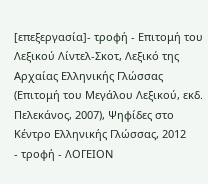[επεξεργασία]- τροφή - Επιτομή του Λεξικού Λίντελ-Σκοτ, Λεξικό της Αρχαίας Ελληνικής Γλώσσας (Επιτομή του Μεγάλου Λεξικού, εκδ. Πελεκάνος, 2007), Ψηφίδες στο Κέντρο Ελληνικής Γλώσσας, 2012
- τροφή - ΛΟΓΕΙΟΝ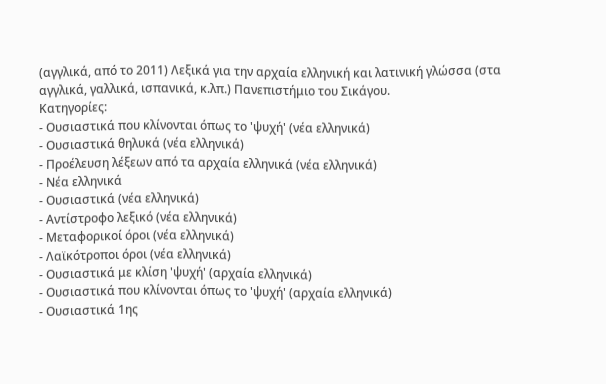(αγγλικά, από το 2011) Λεξικά για την αρχαία ελληνική και λατινική γλώσσα (στα αγγλικά, γαλλικά, ισπανικά, κ.λπ.) Πανεπιστήμιο του Σικάγου.
Κατηγορίες:
- Ουσιαστικά που κλίνονται όπως το 'ψυχή' (νέα ελληνικά)
- Ουσιαστικά θηλυκά (νέα ελληνικά)
- Προέλευση λέξεων από τα αρχαία ελληνικά (νέα ελληνικά)
- Νέα ελληνικά
- Ουσιαστικά (νέα ελληνικά)
- Αντίστροφο λεξικό (νέα ελληνικά)
- Μεταφορικοί όροι (νέα ελληνικά)
- Λαϊκότροποι όροι (νέα ελληνικά)
- Ουσιαστικά με κλίση 'ψυχή' (αρχαία ελληνικά)
- Ουσιαστικά που κλίνονται όπως το 'ψυχή' (αρχαία ελληνικά)
- Ουσιαστικά 1ης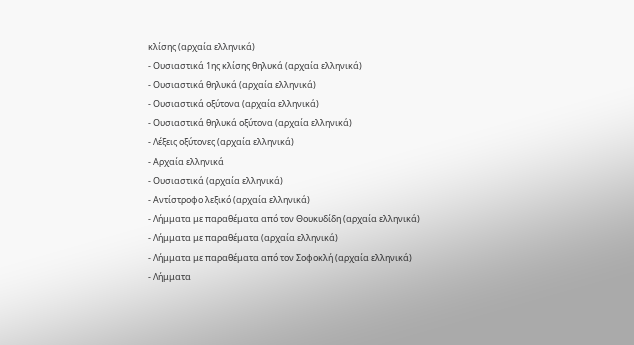κλίσης (αρχαία ελληνικά)
- Ουσιαστικά 1ης κλίσης θηλυκά (αρχαία ελληνικά)
- Ουσιαστικά θηλυκά (αρχαία ελληνικά)
- Ουσιαστικά οξύτονα (αρχαία ελληνικά)
- Ουσιαστικά θηλυκά οξύτονα (αρχαία ελληνικά)
- Λέξεις οξύτονες (αρχαία ελληνικά)
- Αρχαία ελληνικά
- Ουσιαστικά (αρχαία ελληνικά)
- Αντίστροφο λεξικό (αρχαία ελληνικά)
- Λήμματα με παραθέματα από τον Θουκυδίδη (αρχαία ελληνικά)
- Λήμματα με παραθέματα (αρχαία ελληνικά)
- Λήμματα με παραθέματα από τον Σοφοκλή (αρχαία ελληνικά)
- Λήμματα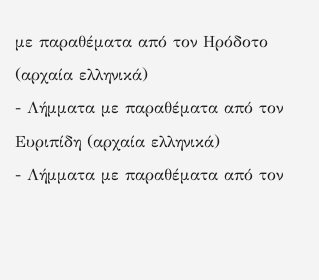με παραθέματα από τον Ηρόδοτο (αρχαία ελληνικά)
- Λήμματα με παραθέματα από τον Ευριπίδη (αρχαία ελληνικά)
- Λήμματα με παραθέματα από τον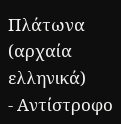Πλάτωνα (αρχαία ελληνικά)
- Αντίστροφο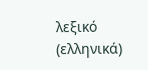λεξικό (ελληνικά)